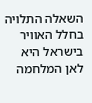השאלה התלויה בחלל האוויר בישראל היא לאן המלחמה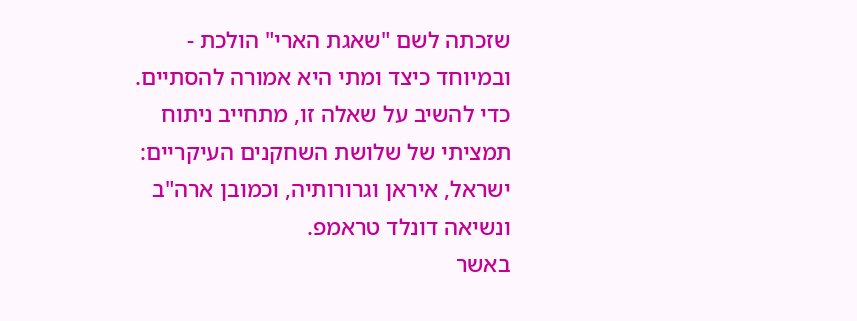שזכתה לשם "שאגת הארי" הולכת - ובמיוחד כיצד ומתי היא אמורה להסתיים. כדי להשיב על שאלה זו, מתחייב ניתוח תמציתי של שלושת השחקנים העיקריים: ישראל, איראן וגרורותיה, וכמובן ארה"ב ונשיאה דונלד טראמפ.
באשר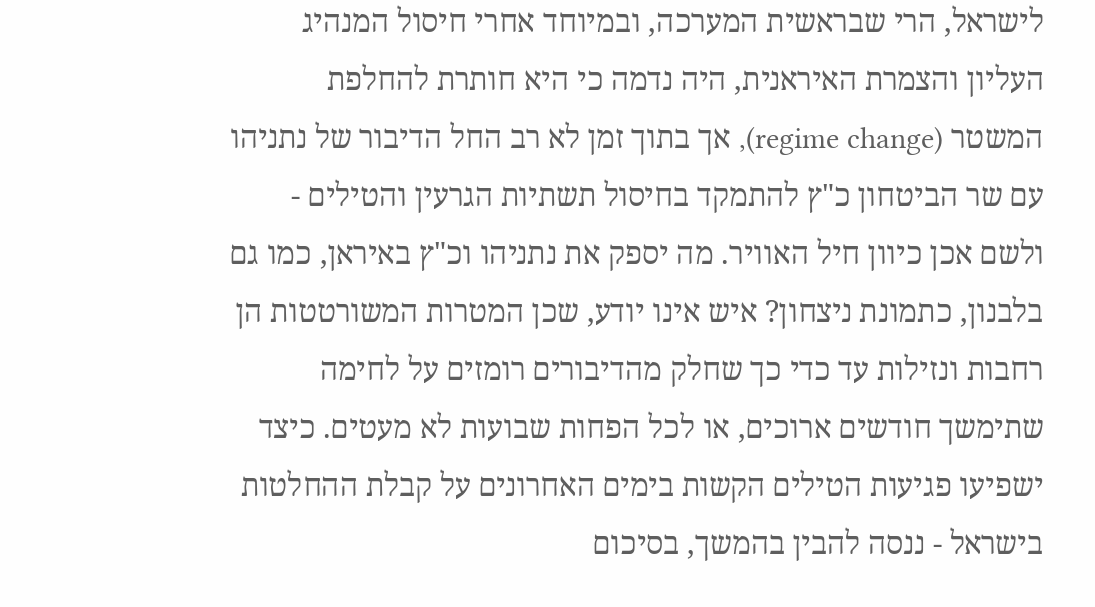לישראל, הרי שבראשית המערכה, ובמיוחד אחרי חיסול המנהיג העליון והצמרת האיראנית, היה נדמה כי היא חותרת להחלפת המשטר (regime change), אך בתוך זמן לא רב החל הדיבור של נתניהו עם שר הביטחון כ"ץ להתמקד בחיסול תשתיות הגרעין והטילים - ולשם אכן כיוון חיל האוויר. מה יספק את נתניהו וכ"ץ באיראן, כמו גם בלבנון, כתמונת ניצחון? איש אינו יודע, שכן המטרות המשורטטות הן רחבות ונזילות עד כדי כך שחלק מהדיבורים רומזים על לחימה שתימשך חודשים ארוכים, או לכל הפחות שבועות לא מעטים. כיצד ישפיעו פגיעות הטילים הקשות בימים האחרונים על קבלת ההחלטות בישראל - ננסה להבין בהמשך, בסיכום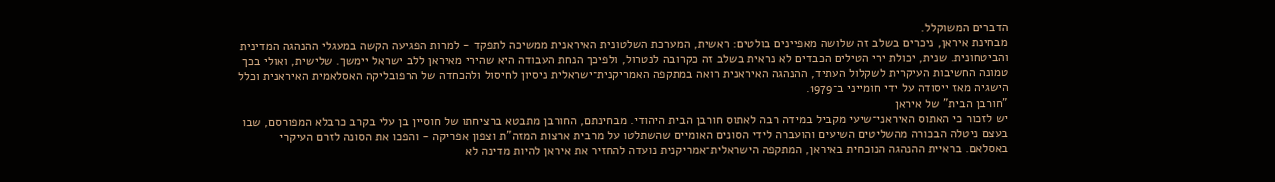הדברים המשוקלל.
מבחינת איראן, ניכרים בשלב זה שלושה מאפיינים בולטים: ראשית, המערכת השלטונית האיראנית ממשיכה לתפקד - למרות הפגיעה הקשה במעגלי ההנהגה המדינית והביטחונית. שנית, יכולת ירי הטילים הכבדים לא נראית בשלב זה כקרובה לנטרול, ולפיכך הנחת העבודה היא שהירי מאיראן ללב ישראל יימשך. שלישית, ואולי בכך טמונה החשיבות העיקרית לשקלול העתיד, ההנהגה האיראנית רואה במתקפה האמריקנית־ישראלית ניסיון לחיסול ולהכחדה של הרפובליקה האסלאמית האיראנית וכלל הישגיה מאז ייסודה על ידי חומייני ב־1979.
"חורבן הבית" של איראן
יש לזכור כי האתוס האיראני־שיעי מקביל במידה רבה לאתוס חורבן הבית היהודי. מבחינתם, החורבן מתבטא ברציחתו של חוסיין בן עלי בקרב כרבלא המפורסם, שבו בעצם ניטלה הבכורה מהשליטים השיעים והועברה לידי הסונים האומיים שהשתלטו על מרבית ארצות המזה"ת וצפון אפריקה - והפכו את הסונה לזרם העיקרי באסלאם. בראיית ההנהגה הנוכחית באיראן, המתקפה הישראלית־אמריקנית נועדה להחזיר את איראן להיות מדינה לא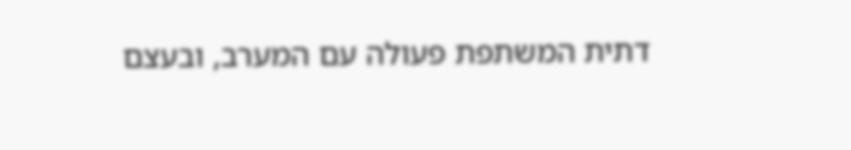דתית המשתפת פעולה עם המערב, ובעצם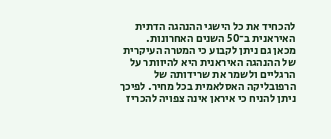להכחיד את כל הישגי ההנהגה הדתית האיראנית ב־50 השנים האחרונות.
מכאן גם ניתן לקבוע כי המטרה העיקרית של ההנהגה האיראנית היא להיוותר על הרגליים ולשמר את שרידותה של הרפובליקה האסלאמית בכל מחיר. לפיכך ניתן להניח כי איראן אינה צפויה להכריז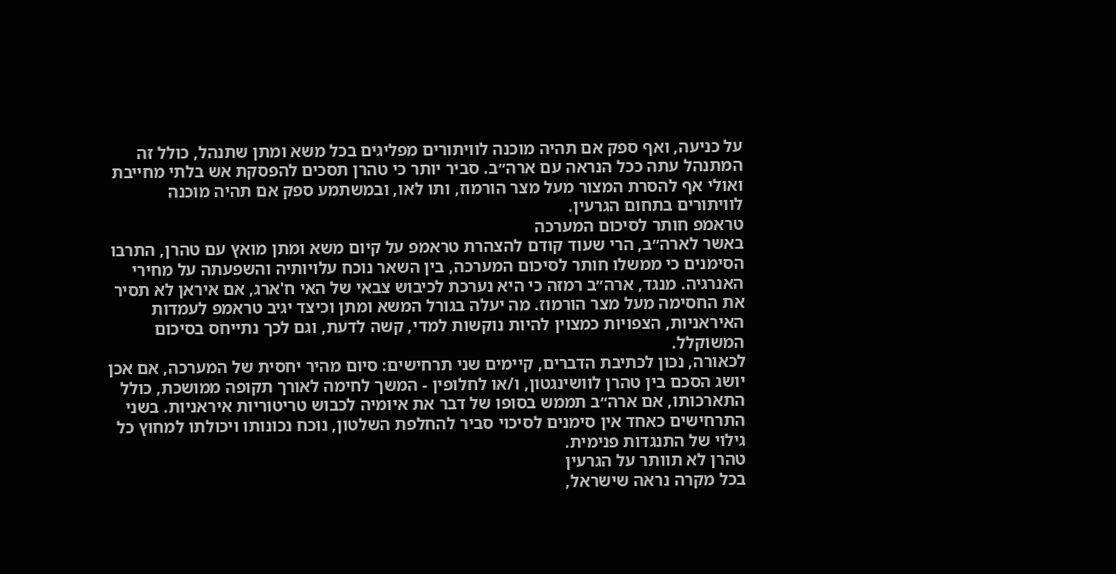על כניעה, ואף ספק אם תהיה מוכנה לוויתורים מפליגים בכל משא ומתן שתנהל, כולל זה המתנהל עתה ככל הנראה עם ארה״ב. סביר יותר כי טהרן תסכים להפסקת אש בלתי מחייבת ואולי אף להסרת המצור מעל מצר הורמוז, ותו לאו, ובמשתמע ספק אם תהיה מוכנה לוויתורים בתחום הגרעין.
טראמפ חותר לסיכום המערכה
באשר לארה״ב, הרי שעוד קודם להצהרת טראמפ על קיום משא ומתן מואץ עם טהרן, התרבו הסימנים כי ממשלו חותר לסיכום המערכה, בין השאר נוכח עלויותיה והשפעתה על מחירי האנרגיה. מנגד, ארה״ב רמזה כי היא נערכת לכיבוש צבאי של האי ח'ארג, אם איראן לא תסיר את החסימה מעל מצר הורמוז. מה יעלה בגורל המשא ומתן וכיצד יגיב טראמפ לעמדות האיראניות, הצפויות כמצוין להיות נוקשות למדי, קשה לדעת, וגם לכך נתייחס בסיכום המשוקלל.
לכאורה, נכון לכתיבת הדברים, קיימים שני תרחישים: סיום מהיר יחסית של המערכה, אם אכן יושג הסכם בין טהרן לוושינגטון, ו/או לחלופין - המשך לחימה לאורך תקופה ממושכת, כולל התארכותו, אם ארה״ב תממש בסופו של דבר את איומיה לכבוש טריטוריות איראניות. בשני התרחישים כאחד אין סימנים לסיכוי סביר להחלפת השלטון, נוכח נכונותו ויכולתו למחוץ כל גילוי של התנגדות פנימית.
טהרן לא תוותר על הגרעין
בכל מקרה נראה שישראל,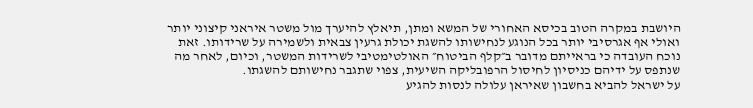היושבת במקרה הטוב בכיסא האחורי של המשא ומתן, תיאלץ להיערך מול משטר איראני קיצוני יותר ואולי אף אגרסיבי יותר בכל הנוגע לנחישותו להשגת יכולת גרעין צבאית ולשמירה על שרידותו. זאת נוכח העובדה כי בראייתם מדובר ב״קלף הביטוח״ האולטימטיבי לשרידות המשטר, וכיום, לאחר מה שנתפס על ידיהם כניסיון לחיסול הרפובליקה השיעית, צפוי שתגבר נחישותם להשגתו.
על ישראל להביא בחשבון שאיראן עלולה לנסות להגיע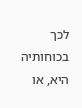לכך בכוחותיה היא, או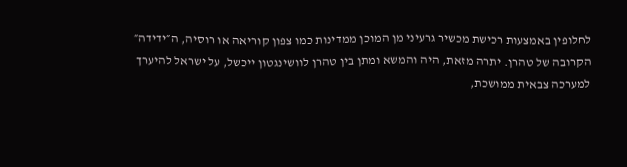לחלופין באמצעות רכישת מכשיר גרעיני מן המוכן ממדינות כמו צפון קוריאה או רוסיה, ה״ידידה״ הקרובה של טהרן. יתרה מזאת, היה והמשא ומתן בין טהרן לוושינגטון ייכשל, על ישראל להיערך למערכה צבאית ממושכת,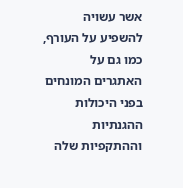אשר עשויה להשפיע על העורף, כמו גם על האתגרים המונחים בפני היכולות ההגנתיות וההתקפיות שלה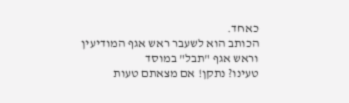כאחד.
הכותב הוא לשעבר ראש אגף המודיעין וראש אגף "תבל" במוסד
טעינו? נתקן! אם מצאתם טעות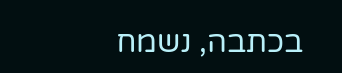בכתבה, נשמח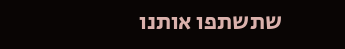שתשתפו אותנו